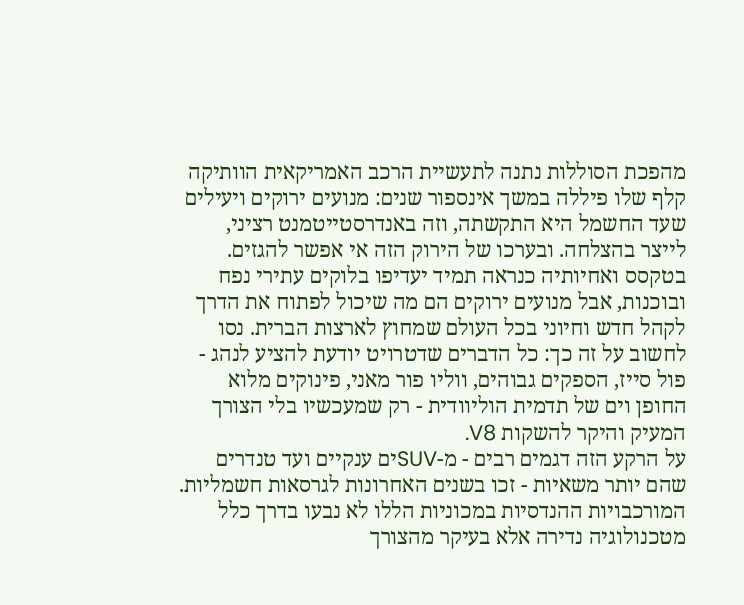מהפכת הסוללות נתנה לתעשיית הרכב האמריקאית הוותיקה קלף שלו פיללה במשך אינספור שנים: מנועים ירוקים ויעילים שעד החשמל היא התקשתה, וזה באנדרסטייטמנט רציני, לייצר בהצלחה. ובערכו של הירוק הזה אי אפשר להגזים. בטקסס ואחיותיה כנראה תמיד יעדיפו בלוקים עתירי נפח ובוכנות, אבל מנועים ירוקים הם מה שיכול לפתוח את הדרך לקהל חדש וחיוני בכל העולם שמחוץ לארצות הברית. נסו לחשוב על זה כך: כל הדברים שדטרויט יודעת להציע לנהג - פול סייז, הספקים גבוהים, ווליו פור מאני, פינוקים מלוא החופן וים של תדמית הוליוודית - רק שמעכשיו בלי הצורך המעיק והיקר להשקות V8.
על הרקע הזה דגמים רבים - מ-SUVים ענקיים ועד טנדרים שהם יותר משאיות - זכו בשנים האחרונות לגרסאות חשמליות. המורכבויות ההנדסיות במכוניות הללו לא נבעו בדרך כלל מטכנולוגיה נדירה אלא בעיקר מהצורך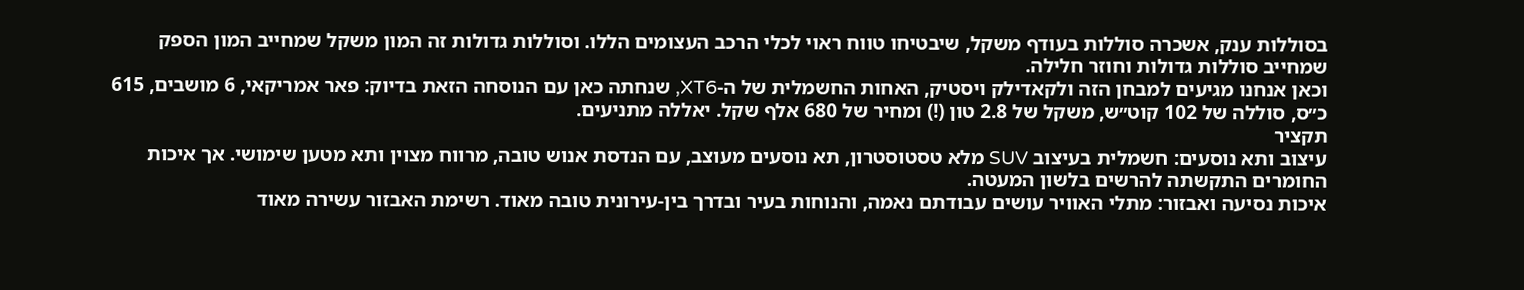בסוללות ענק, אשכרה סוללות בעודף משקל, שיבטיחו טווח ראוי לכלי הרכב העצומים הללו. וסוללות גדולות זה המון משקל שמחייב המון הספק שמחייב סוללות גדולות וחוזר חלילה.
וכאן אנחנו מגיעים למבחן הזה ולקאדילק ויסטיק, האחות החשמלית של ה-XT6, שנחתה כאן עם הנוסחה הזאת בדיוק: פאר אמריקאי, 6 מושבים, 615 כ״ס, סוללה של 102 קוט״ש, משקל של 2.8 טון (!) ומחיר של 680 אלף שקל. יאללה מתניעים.
תקציר
עיצוב ותא נוסעים: חשמלית בעיצוב SUV מלא טסטוסטרון, תא נוסעים מעוצב, עם הנדסת אנוש טובה, מרווח מצוין ותא מטען שימושי. אך איכות החומרים התקשתה להרשים בלשון המעטה.
איכות נסיעה ואבזור: מתלי האוויר עושים עבודתם נאמה, והנוחות בעיר ובדרך בין-עירונית טובה מאוד. רשימת האבזור עשירה מאוד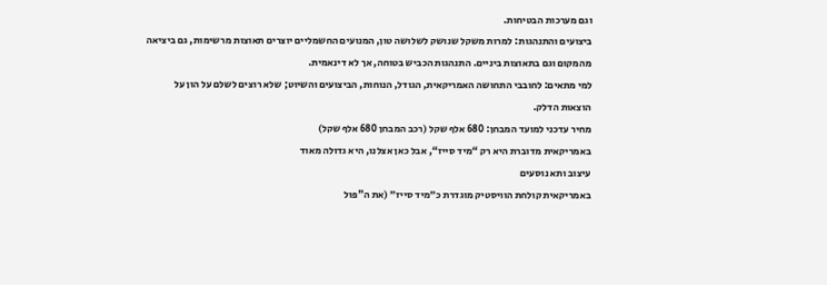וגם מערכות הבטיחות.
ביצועים והתנהגות: למרות משקל שנושק לשלושה טון, המנועים החשמליים יוצרים תאוצות מרשימות, גם ביציאה מהמקום וגם בתאוצות ביניים. התנהגות הכביש בטוחה, אך לא דינאמית.
למי מתאים: לחובבי התחושה האמריקאית, הגודל, הנוחות, הביצועים והשיוט; שלא רוצים לשלם על הון על הוצאות הדלק.
מחיר עדכני למועד המבחן: 680 אלף שקל (רכב המבחן 680 אלף שקל)
באמריקאית מדוברת היא רק “מיד סייז“, אבל כאן אצלנו, היא גדולה מאוד
עיצוב ותא נוסעים
באמריקאית קולחת הוויסטיק מוגדרת כ״מיד סייז״ (את ה"פול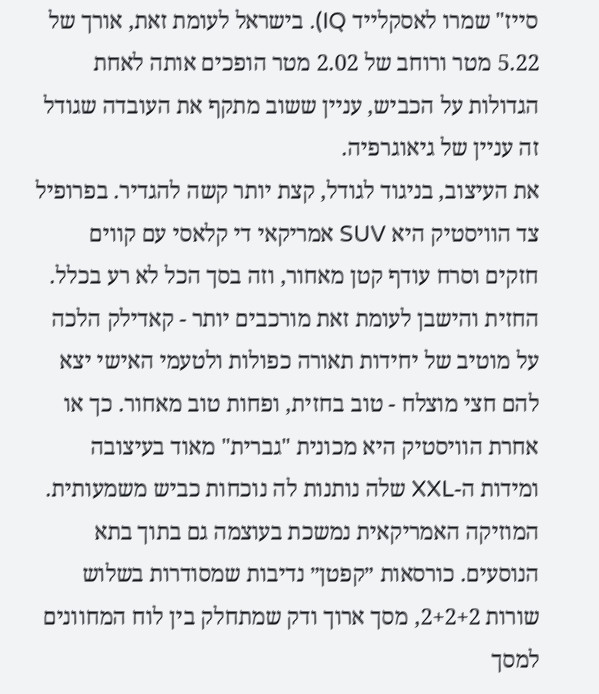סייז" שמרו לאסקלייד IQ). בישראל לעומת זאת, אורך של 5.22 מטר ורוחב של 2.02 מטר הופכים אותה לאחת הגדולות על הכביש, עניין ששוב מתקף את העובדה שגודל זה עניין של גיאוגרפיה.
את העיצוב, בניגוד לגודל, קצת יותר קשה להגדיר. בפרופיל צד הוויסטיק היא SUV אמריקאי די קלאסי עם קווים חזקים וסרח עודף קטן מאחור, וזה בסך הכל לא רע בכלל. החזית והישבן לעומת זאת מורכבים יותר - קאדילק הלכה על מוטיב של יחידות תאורה כפולות ולטעמי האישי יצא להם חצי מוצלח - טוב בחזית, ופחות טוב מאחור. כך או אחרת הוויסטיק היא מכונית "גברית" מאוד בעיצובה ומידות ה-XXL שלה נותנות לה נוכחות כביש משמעותית.
המוזיקה האמריקאית נמשכת בעוצמה גם בתוך בתא הנוסעים. כורסאות ״קפטן״ נדיבות שמסודרות בשלוש שורות 2+2+2, מסך ארוך ודק שמתחלק בין לוח המחוונים למסך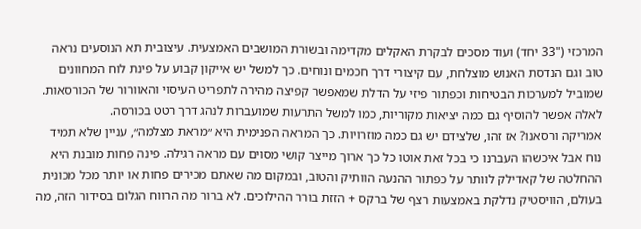המרכזי ("33 יחד) ועוד מסכים לבקרת האקלים מקדימה ובשורת המושבים האמצעית. עיצובית תא הנוסעים נראה טוב וגם הנדסת האנוש מוצלחת, עם קיצורי דרך חכמים ונוחים. כך למשל יש אייקון קבוע על פינת לוח המחוונים שמוביל למערכות הבטיחות וכפתור פיזי על הדלת שמאפשר קפיצה מהירה לתפריט העיסוי והאוורור של הכורסאות. לאלה אפשר להוסיף גם כמה יציאות מקוריות, כמו למשל התרעות שמועברות לנהג דרך רטט בכורסה.
אמריקה ורסאנו? אז זהו, שלצידם יש גם כמה מוזרויות. כך המראה הפנימית היא ״מראת מצלמה״, עניין שלא תמיד נוח אבל איכשהו העברנו כי בכל זאת אוטו כל כך ארוך מייצר קושי מסוים עם מראה רגילה. פינה פחות מובנת היא ההחלטה של קאדילק לוותר על כפתור ההנעה הוותיק והטוב, ובמקום מה שאתם מכירים פחות או יותר מכל מכונית בעולם, הוויסטיק נדלקת באמצעות רצף של ברקס + הזזת בורר ההילוכים. לא ברור מה הרווח הגלום בסידור הזה, מה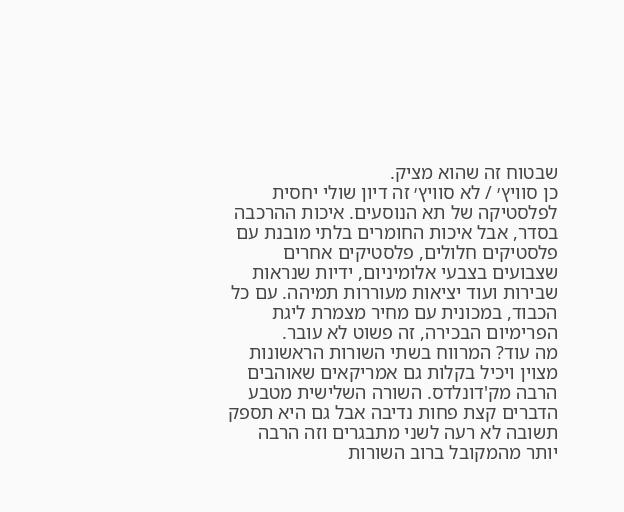שבטוח זה שהוא מציק.
כן סוויץ׳ / לא סוויץ׳ זה דיון שולי יחסית לפלסטיקה של תא הנוסעים. איכות ההרכבה בסדר, אבל איכות החומרים בלתי מובנת עם פלסטיקים חלולים, פלסטיקים אחרים שצבועים בצבעי אלומיניום, ידיות שנראות שבירות ועוד יציאות מעוררות תמיהה. עם כל הכבוד, במכונית עם מחיר מצמרת ליגת הפרימיום הבכירה, זה פשוט לא עובר.
מה עוד? המרווח בשתי השורות הראשונות מצוין ויכיל בקלות גם אמריקאים שאוהבים הרבה מק'דונלדס. השורה השלישית מטבע הדברים קצת פחות נדיבה אבל גם היא תספק תשובה לא רעה לשני מתבגרים וזה הרבה יותר מהמקובל ברוב השורות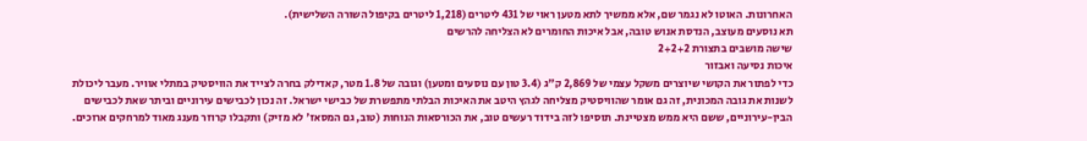האחרונות. האוטו לא נגמר שם, אלא ממשיך לתא מטען ראוי של 431 ליטרים (1,218 ליטרים בקיפול השורה השלישית).
תא נוסעים מעוצב, הנדסת אנוש טובה, אבל איכות החומרים לא הצליחה להרשים
שישה מושבים בתצורת 2+2+2
איכות נסיעה ואבזור
כדי לפתור את הקושי שיוצרים משקל עצמי של 2,869 ק"ג (3.4 טון עם נוסעים ומטען) וגובה של 1.8 מטר, קאדילק בחרה לצייד את הוויסטיק במתלי אוויר. מעבר ליכולת לשנות את גובה המכונית, זה גם אומר שהוויסטיק מצליחה לגהץ היטב את האיכות הבלתי מתפשרת של כבישי ישראל. זה נכון לכבישים עירוניים וביתר שאת לכבישים הבין-עירוניים, ששם היא ממש מצטיינת. תוסיפו לזה בידוד רעשים טוב, את הכורסאות הנוחות (טוב, גם המסאז' לא מזיק) ותקבלו קרוזר מענג מאוד למרחקים ארוכים.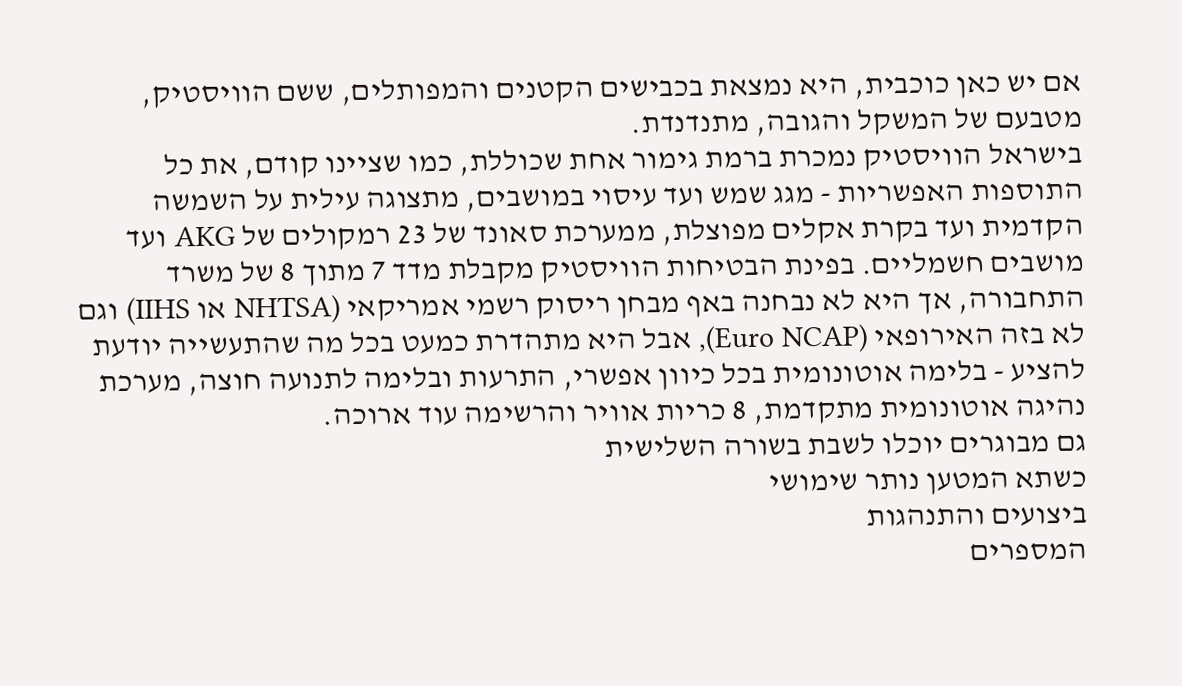אם יש כאן כוכבית, היא נמצאת בכבישים הקטנים והמפותלים, ששם הוויסטיק, מטבעם של המשקל והגובה, מתנדנדת.
בישראל הוויסטיק נמכרת ברמת גימור אחת שכוללת, כמו שציינו קודם, את כל התוספות האפשריות - מגג שמש ועד עיסוי במושבים, מתצוגה עילית על השמשה הקדמית ועד בקרת אקלים מפוצלת, ממערכת סאונד של 23 רמקולים של AKG ועד מושבים חשמליים. בפינת הבטיחות הוויסטיק מקבלת מדד 7 מתוך 8 של משרד התחבורה, אך היא לא נבחנה באף מבחן ריסוק רשמי אמריקאי (NHTSA או IIHS) וגם לא בזה האירופאי (Euro NCAP), אבל היא מתהדרת כמעט בכל מה שהתעשייה יודעת להציע - בלימה אוטונומית בכל כיוון אפשרי, התרעות ובלימה לתנועה חוצה, מערכת נהיגה אוטונומית מתקדמת, 8 כריות אוויר והרשימה עוד ארוכה.
גם מבוגרים יוכלו לשבת בשורה השלישית
כשתא המטען נותר שימושי
ביצועים והתנהגות
המספרים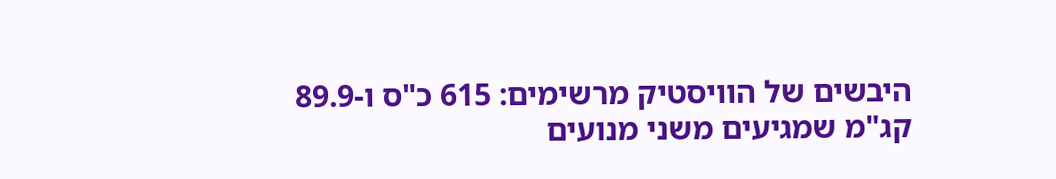היבשים של הוויסטיק מרשימים: 615 כ"ס ו-89.9 קג"מ שמגיעים משני מנועים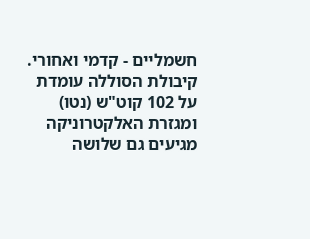חשמליים - קדמי ואחורי. קיבולת הסוללה עומדת על 102 קוט"ש (נטו) ומגזרת האלקטרוניקה מגיעים גם שלושה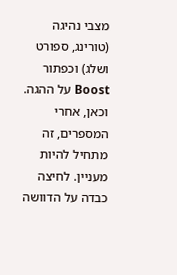מצבי נהיגה (טורינג, ספורט ושלג) וכפתור Boost על ההגה.
וכאן, אחרי המספרים, זה מתחיל להיות מעניין. לחיצה כבדה על הדוושה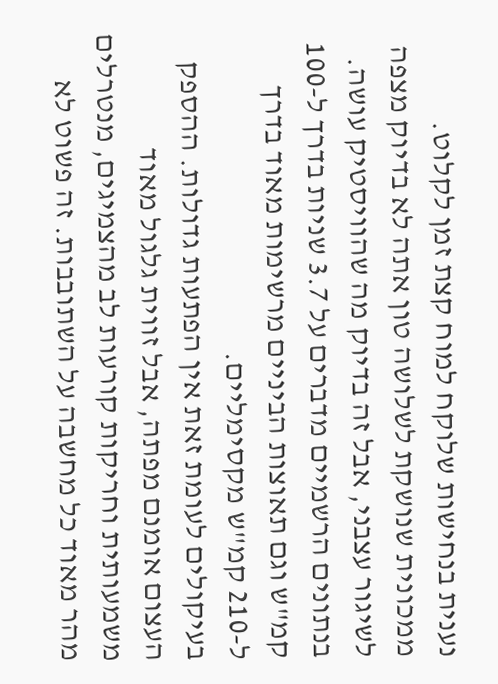נענית בנחישות שלוקח למוח קצת זמן לקלוט. ממכונית שנושקת לשלושה טון אתה לא בדיוק מצפה לשיגור עצבני, אבל זה בדיוק מה שהוויסטיק עושה. בנתונים הרשמיים מדברים על 3.7 שניות בדרך ל-100 קמ"ש וגם תאוצות הביניים מרשימות מאוד בדרך ל-210 קמ"ש מקסימליים.
בעיקולים לעומת זאת אין הפתעות גדולות. ההספק העצום אומנם מפתה, אבל זווית גלגול מאוד משמעותית וחריקות קורעות לב מהצמיגים, מנטרלים מהר מאוד כל מחשבה על השתובבות. זה פשוט לא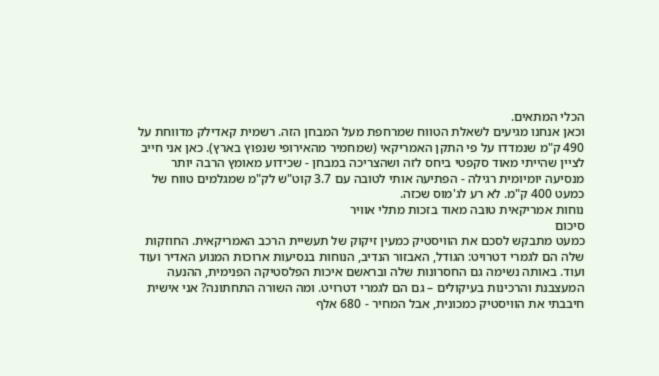הכלי המתאים.
וכאן אנחנו מגיעים לשאלת הטווח שמרחפת מעל המבחן הזה. רשמית קאדילק מדווחת על 490 ק"מ שנמדדו על פי התקן האמריקאי (שמחמיר מהאירופי שנפוץ בארץ). כאן אני חייב לציין שהייתי מאוד סקפטי ביחס לזה ושהצריכה במבחן - שכידוע מאומץ הרבה יותר מנסיעה יומיומית רגילה - הפתיעה אותי לטובה עם 3.7 קוט"ש לק"מ שמגלמים טווח של כמעט 400 ק"מ. לא רע לג'מוס שכזה.
נוחות אמריקאית טובה מאוד בזכות מתלי אוויר
סיכום
כמעט מתבקש לסכם את הוויסטיק כמעין זיקוק של תעשיית הרכב האמריקאית. החוזקות שלה הם לגמרי דטרויט: הגודל, האבזור הנדיב, הנוחות בנסיעות ארוכות המנוע האדיר ועוד ועוד. באותה נשימה גם החסרונות שלה ובראשם איכות הפלסטיקה הפנימית, ההנעה המעצבנת והרכינות בעיקולים – גם הם לגמרי דטרויט. ומה השורה התחתונה? אני אישית חיבבתי את הוויסטיק כמכונית, אבל המחיר - 680 אלף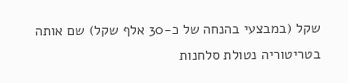שקל (במבצעי בהנחה של כ-30 אלף שקל) שם אותה בטריטוריה נטולת סלחנות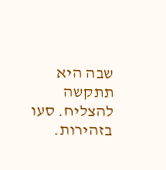שבה היא תתקשה להצליח. סעו בזהירות.